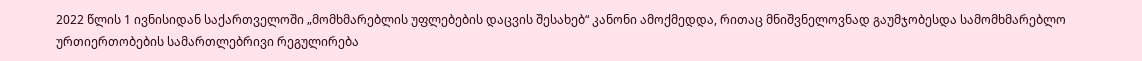2022 წლის 1 ივნისიდან საქართველოში „მომხმარებლის უფლებების დაცვის შესახებ“ კანონი ამოქმედდა, რითაც მნიშვნელოვნად გაუმჯობესდა სამომხმარებლო ურთიერთობების სამართლებრივი რეგულირება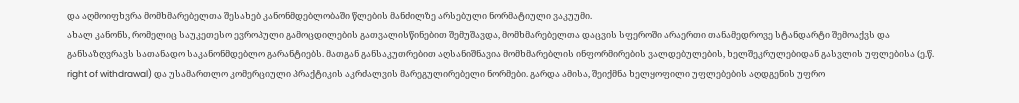და აღმოიფხვრა მომხმარებელთა შესახებ კანონმდებლობაში წლების მანძილზე არსებული ნორმატიული ვაკუუმი.
ახალ კანონს, რომელიც საუკეთესო ევროპული გამოცდილების გათვალისწინებით შემუშავდა, მომხმარებელთა დაცვის სფეროში არაერთი თანამედროვე სტანდარტი შემოაქვს და განსაზღვრავს სათანადო საკანონმდებლო გარანტიებს. მათგან განსაკუთრებით აღსანიშნავია მომხმარებლის ინფორმირების ვალდებულების, ხელშეკრულებიდან გასვლის უფლებისა (ე.წ. right of withdrawal) და უსამართლო კომერციული პრაქტიკის აკრძალვის მარეგულირებელი ნორმები. გარდა ამისა, შეიქმნა ხელყოფილი უფლებების აღდგენის უფრო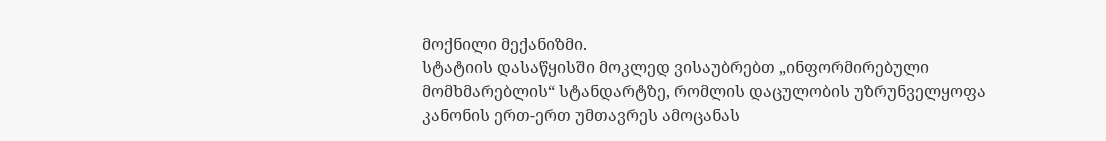მოქნილი მექანიზმი.
სტატიის დასაწყისში მოკლედ ვისაუბრებთ „ინფორმირებული მომხმარებლის“ სტანდარტზე, რომლის დაცულობის უზრუნველყოფა კანონის ერთ-ერთ უმთავრეს ამოცანას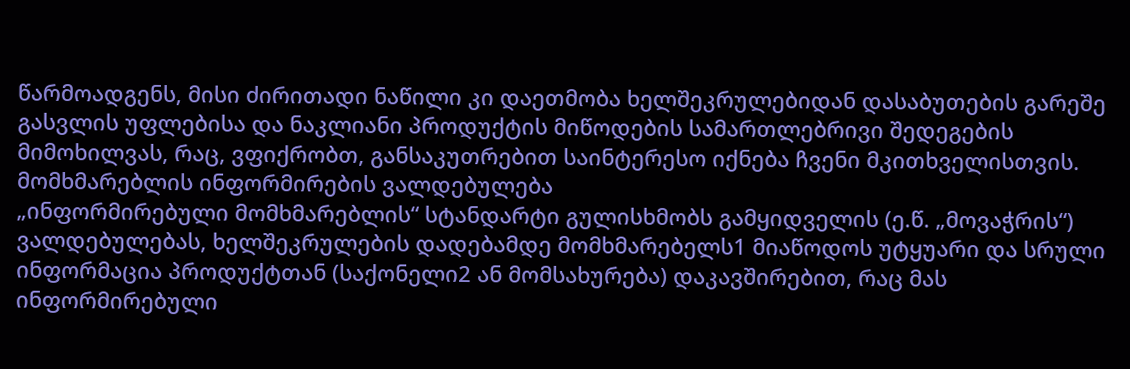წარმოადგენს, მისი ძირითადი ნაწილი კი დაეთმობა ხელშეკრულებიდან დასაბუთების გარეშე გასვლის უფლებისა და ნაკლიანი პროდუქტის მიწოდების სამართლებრივი შედეგების მიმოხილვას, რაც, ვფიქრობთ, განსაკუთრებით საინტერესო იქნება ჩვენი მკითხველისთვის.
მომხმარებლის ინფორმირების ვალდებულება
„ინფორმირებული მომხმარებლის“ სტანდარტი გულისხმობს გამყიდველის (ე.წ. „მოვაჭრის“) ვალდებულებას, ხელშეკრულების დადებამდე მომხმარებელს1 მიაწოდოს უტყუარი და სრული ინფორმაცია პროდუქტთან (საქონელი2 ან მომსახურება) დაკავშირებით, რაც მას ინფორმირებული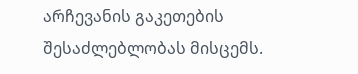არჩევანის გაკეთების შესაძლებლობას მისცემს.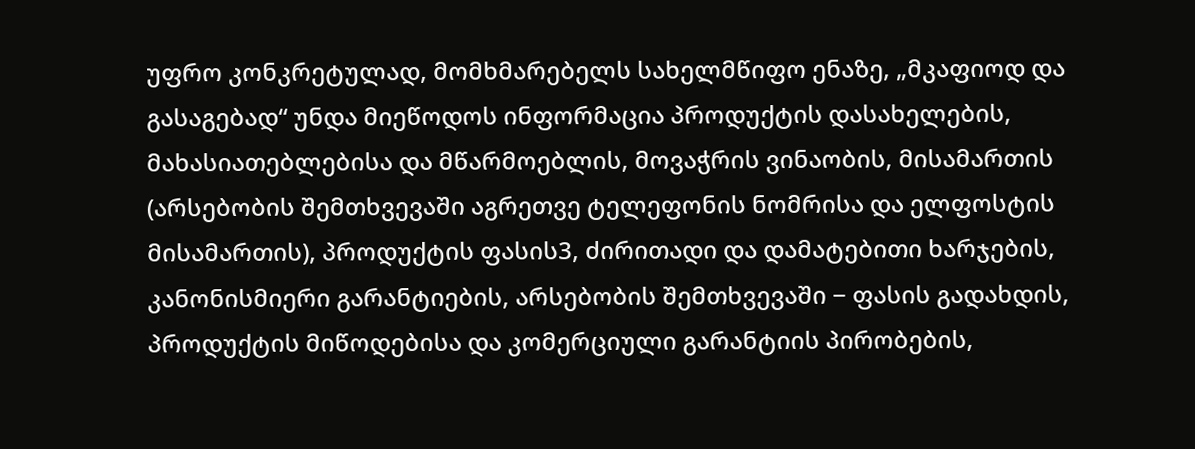უფრო კონკრეტულად, მომხმარებელს სახელმწიფო ენაზე, „მკაფიოდ და გასაგებად“ უნდა მიეწოდოს ინფორმაცია პროდუქტის დასახელების, მახასიათებლებისა და მწარმოებლის, მოვაჭრის ვინაობის, მისამართის (არსებობის შემთხვევაში აგრეთვე ტელეფონის ნომრისა და ელფოსტის მისამართის), პროდუქტის ფასის3, ძირითადი და დამატებითი ხარჯების, კანონისმიერი გარანტიების, არსებობის შემთხვევაში − ფასის გადახდის, პროდუქტის მიწოდებისა და კომერციული გარანტიის პირობების,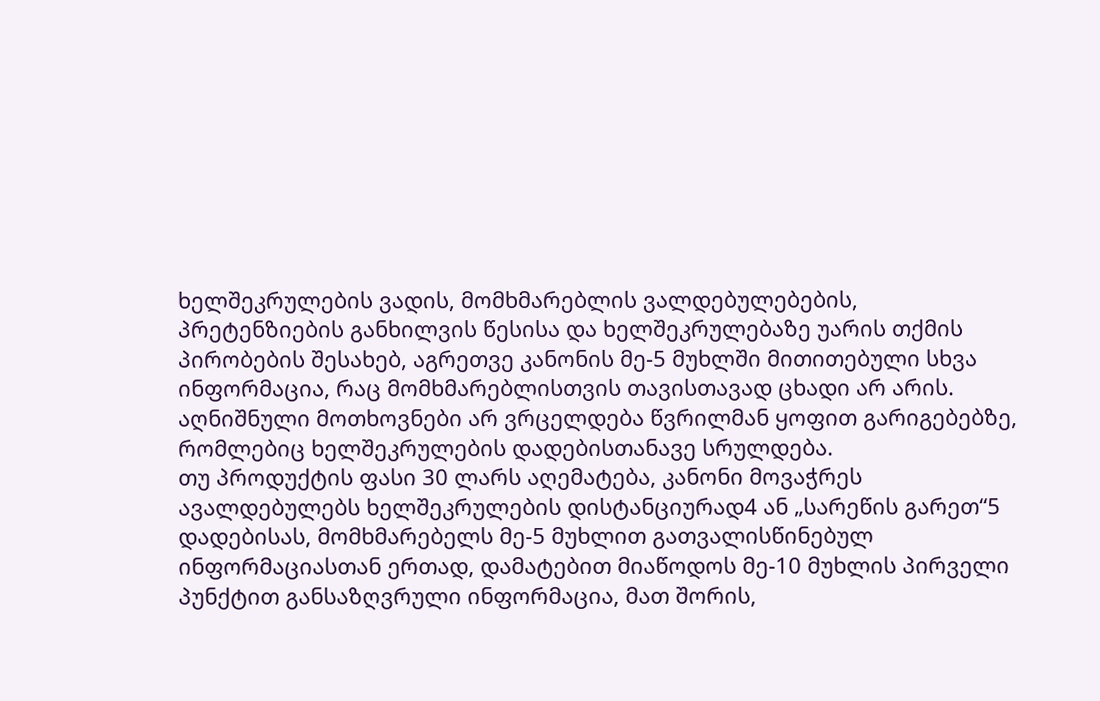ხელშეკრულების ვადის, მომხმარებლის ვალდებულებების, პრეტენზიების განხილვის წესისა და ხელშეკრულებაზე უარის თქმის პირობების შესახებ, აგრეთვე კანონის მე-5 მუხლში მითითებული სხვა ინფორმაცია, რაც მომხმარებლისთვის თავისთავად ცხადი არ არის.
აღნიშნული მოთხოვნები არ ვრცელდება წვრილმან ყოფით გარიგებებზე, რომლებიც ხელშეკრულების დადებისთანავე სრულდება.
თუ პროდუქტის ფასი 30 ლარს აღემატება, კანონი მოვაჭრეს ავალდებულებს ხელშეკრულების დისტანციურად4 ან „სარეწის გარეთ“5 დადებისას, მომხმარებელს მე-5 მუხლით გათვალისწინებულ ინფორმაციასთან ერთად, დამატებით მიაწოდოს მე-10 მუხლის პირველი პუნქტით განსაზღვრული ინფორმაცია, მათ შორის,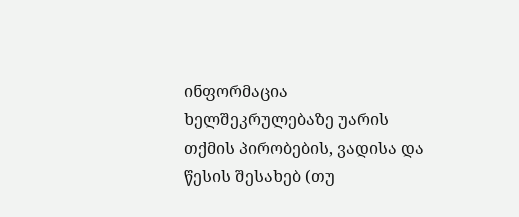ინფორმაცია ხელშეკრულებაზე უარის თქმის პირობების, ვადისა და წესის შესახებ (თუ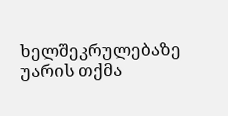ხელშეკრულებაზე უარის თქმა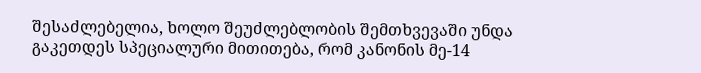შესაძლებელია, ხოლო შეუძლებლობის შემთხვევაში უნდა გაკეთდეს სპეციალური მითითება, რომ კანონის მე-14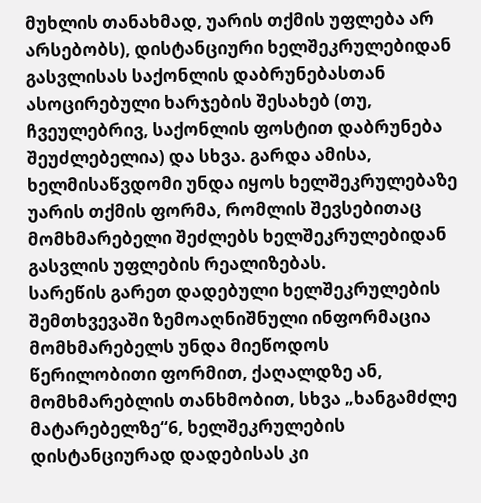მუხლის თანახმად, უარის თქმის უფლება არ არსებობს), დისტანციური ხელშეკრულებიდან გასვლისას საქონლის დაბრუნებასთან ასოცირებული ხარჯების შესახებ (თუ, ჩვეულებრივ, საქონლის ფოსტით დაბრუნება შეუძლებელია) და სხვა. გარდა ამისა, ხელმისაწვდომი უნდა იყოს ხელშეკრულებაზე უარის თქმის ფორმა, რომლის შევსებითაც მომხმარებელი შეძლებს ხელშეკრულებიდან გასვლის უფლების რეალიზებას.
სარეწის გარეთ დადებული ხელშეკრულების შემთხვევაში ზემოაღნიშნული ინფორმაცია მომხმარებელს უნდა მიეწოდოს წერილობითი ფორმით, ქაღალდზე ან, მომხმარებლის თანხმობით, სხვა „ხანგამძლე მატარებელზე“6, ხელშეკრულების დისტანციურად დადებისას კი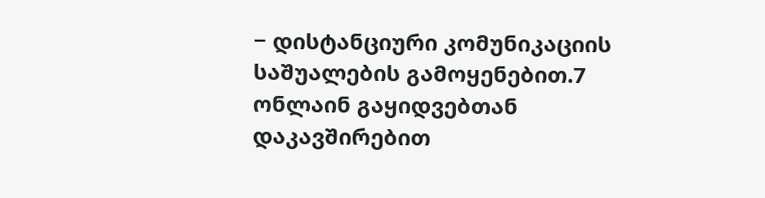− დისტანციური კომუნიკაციის საშუალების გამოყენებით.7
ონლაინ გაყიდვებთან დაკავშირებით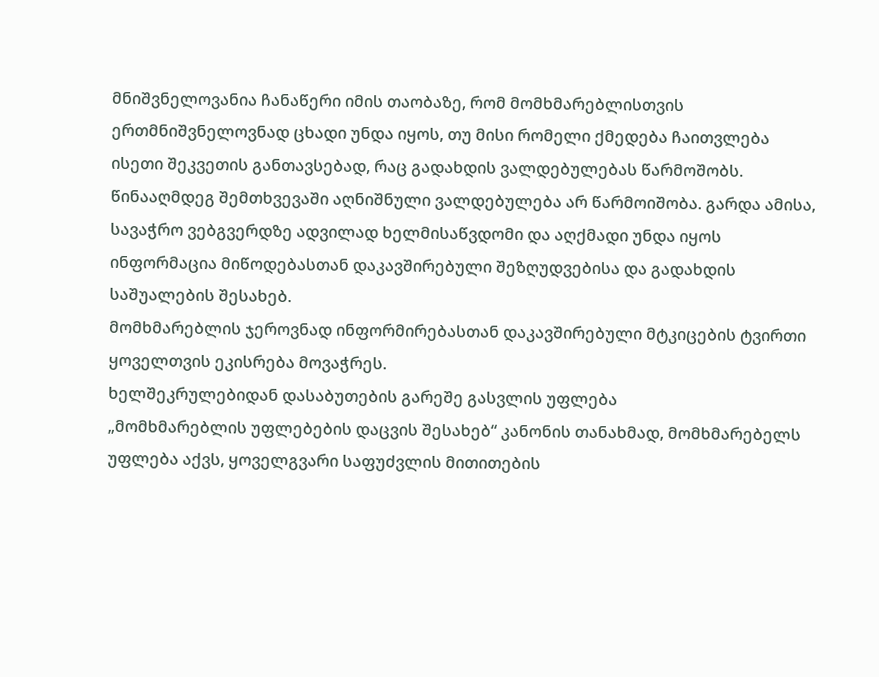მნიშვნელოვანია ჩანაწერი იმის თაობაზე, რომ მომხმარებლისთვის ერთმნიშვნელოვნად ცხადი უნდა იყოს, თუ მისი რომელი ქმედება ჩაითვლება ისეთი შეკვეთის განთავსებად, რაც გადახდის ვალდებულებას წარმოშობს. წინააღმდეგ შემთხვევაში აღნიშნული ვალდებულება არ წარმოიშობა. გარდა ამისა, სავაჭრო ვებგვერდზე ადვილად ხელმისაწვდომი და აღქმადი უნდა იყოს ინფორმაცია მიწოდებასთან დაკავშირებული შეზღუდვებისა და გადახდის საშუალების შესახებ.
მომხმარებლის ჯეროვნად ინფორმირებასთან დაკავშირებული მტკიცების ტვირთი ყოველთვის ეკისრება მოვაჭრეს.
ხელშეკრულებიდან დასაბუთების გარეშე გასვლის უფლება
„მომხმარებლის უფლებების დაცვის შესახებ“ კანონის თანახმად, მომხმარებელს უფლება აქვს, ყოველგვარი საფუძვლის მითითების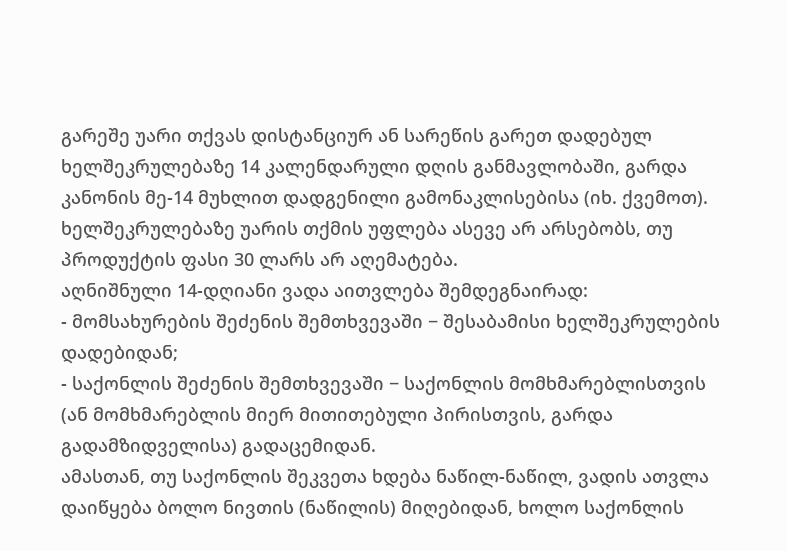გარეშე უარი თქვას დისტანციურ ან სარეწის გარეთ დადებულ ხელშეკრულებაზე 14 კალენდარული დღის განმავლობაში, გარდა კანონის მე-14 მუხლით დადგენილი გამონაკლისებისა (იხ. ქვემოთ). ხელშეკრულებაზე უარის თქმის უფლება ასევე არ არსებობს, თუ პროდუქტის ფასი 30 ლარს არ აღემატება.
აღნიშნული 14-დღიანი ვადა აითვლება შემდეგნაირად:
- მომსახურების შეძენის შემთხვევაში − შესაბამისი ხელშეკრულების დადებიდან;
- საქონლის შეძენის შემთხვევაში − საქონლის მომხმარებლისთვის (ან მომხმარებლის მიერ მითითებული პირისთვის, გარდა გადამზიდველისა) გადაცემიდან.
ამასთან, თუ საქონლის შეკვეთა ხდება ნაწილ-ნაწილ, ვადის ათვლა დაიწყება ბოლო ნივთის (ნაწილის) მიღებიდან, ხოლო საქონლის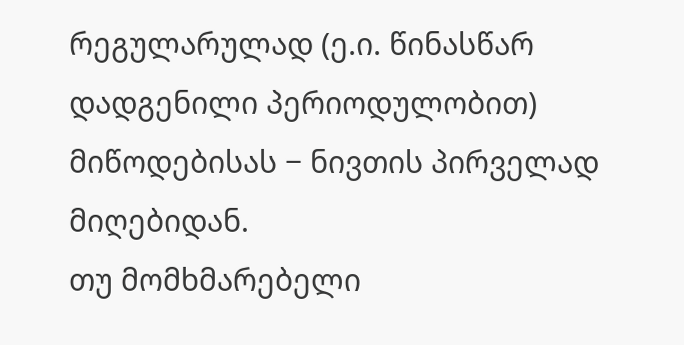რეგულარულად (ე.ი. წინასწარ დადგენილი პერიოდულობით) მიწოდებისას − ნივთის პირველად მიღებიდან.
თუ მომხმარებელი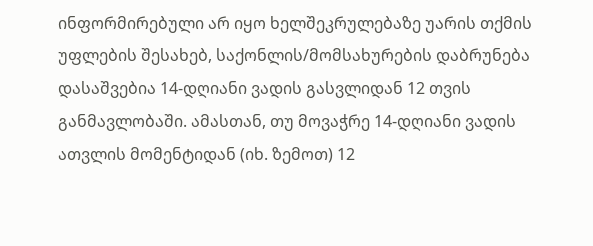ინფორმირებული არ იყო ხელშეკრულებაზე უარის თქმის უფლების შესახებ, საქონლის/მომსახურების დაბრუნება დასაშვებია 14-დღიანი ვადის გასვლიდან 12 თვის განმავლობაში. ამასთან, თუ მოვაჭრე 14-დღიანი ვადის ათვლის მომენტიდან (იხ. ზემოთ) 12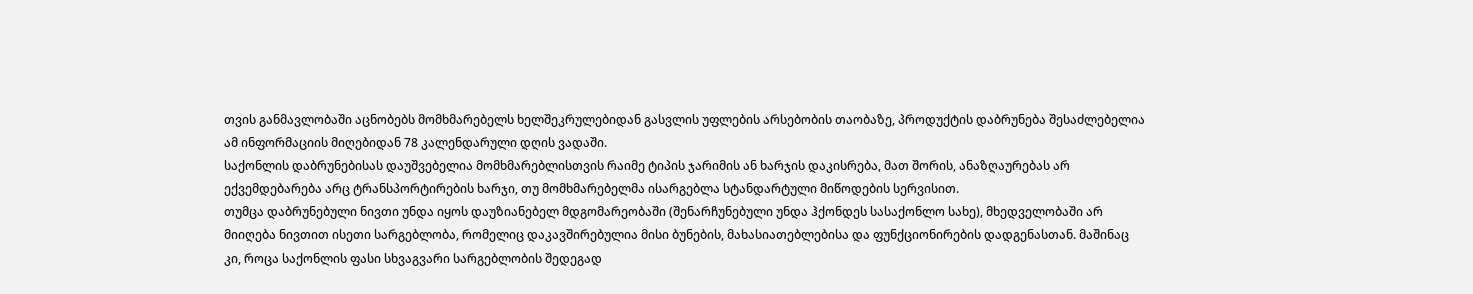თვის განმავლობაში აცნობებს მომხმარებელს ხელშეკრულებიდან გასვლის უფლების არსებობის თაობაზე, პროდუქტის დაბრუნება შესაძლებელია ამ ინფორმაციის მიღებიდან 78 კალენდარული დღის ვადაში.
საქონლის დაბრუნებისას დაუშვებელია მომხმარებლისთვის რაიმე ტიპის ჯარიმის ან ხარჯის დაკისრება, მათ შორის, ანაზღაურებას არ ექვემდებარება არც ტრანსპორტირების ხარჯი, თუ მომხმარებელმა ისარგებლა სტანდარტული მიწოდების სერვისით.
თუმცა დაბრუნებული ნივთი უნდა იყოს დაუზიანებელ მდგომარეობაში (შენარჩუნებული უნდა ჰქონდეს სასაქონლო სახე), მხედველობაში არ მიიღება ნივთით ისეთი სარგებლობა, რომელიც დაკავშირებულია მისი ბუნების, მახასიათებლებისა და ფუნქციონირების დადგენასთან. მაშინაც კი, როცა საქონლის ფასი სხვაგვარი სარგებლობის შედეგად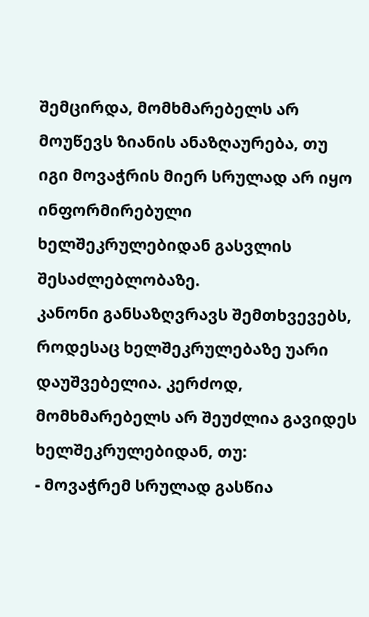შემცირდა, მომხმარებელს არ მოუწევს ზიანის ანაზღაურება, თუ იგი მოვაჭრის მიერ სრულად არ იყო ინფორმირებული ხელშეკრულებიდან გასვლის შესაძლებლობაზე.
კანონი განსაზღვრავს შემთხვევებს, როდესაც ხელშეკრულებაზე უარი დაუშვებელია. კერძოდ, მომხმარებელს არ შეუძლია გავიდეს ხელშეკრულებიდან, თუ:
- მოვაჭრემ სრულად გასწია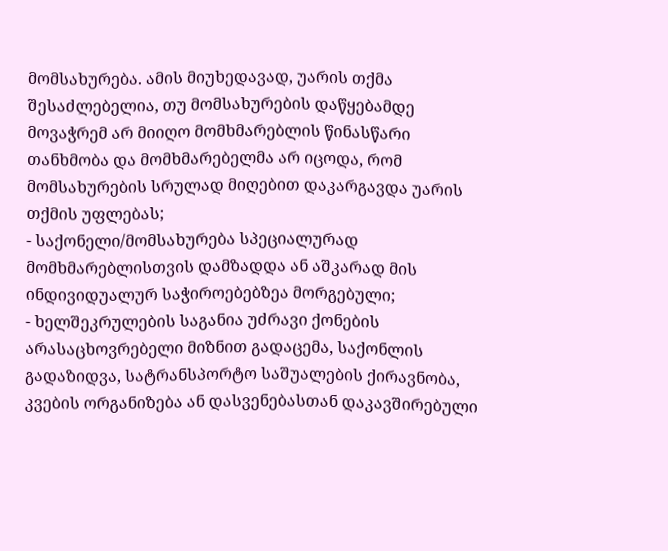მომსახურება. ამის მიუხედავად, უარის თქმა შესაძლებელია, თუ მომსახურების დაწყებამდე მოვაჭრემ არ მიიღო მომხმარებლის წინასწარი თანხმობა და მომხმარებელმა არ იცოდა, რომ მომსახურების სრულად მიღებით დაკარგავდა უარის თქმის უფლებას;
- საქონელი/მომსახურება სპეციალურად მომხმარებლისთვის დამზადდა ან აშკარად მის ინდივიდუალურ საჭიროებებზეა მორგებული;
- ხელშეკრულების საგანია უძრავი ქონების არასაცხოვრებელი მიზნით გადაცემა, საქონლის გადაზიდვა, სატრანსპორტო საშუალების ქირავნობა, კვების ორგანიზება ან დასვენებასთან დაკავშირებული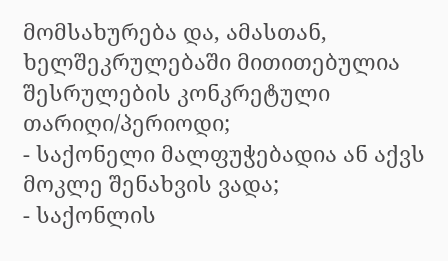მომსახურება და, ამასთან, ხელშეკრულებაში მითითებულია შესრულების კონკრეტული თარიღი/პერიოდი;
- საქონელი მალფუჭებადია ან აქვს მოკლე შენახვის ვადა;
- საქონლის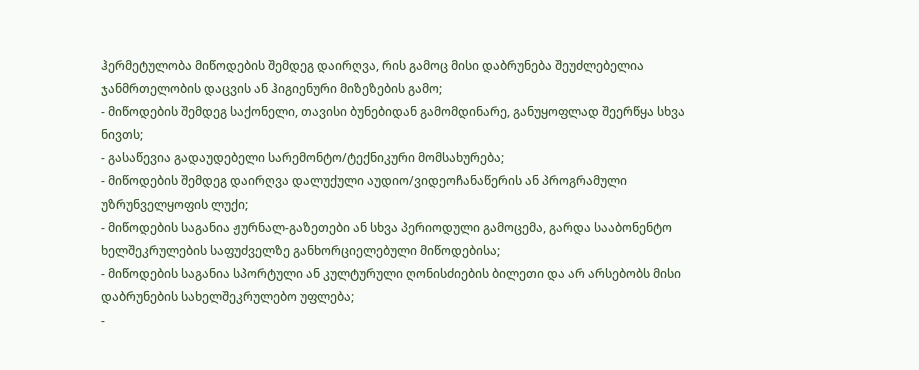ჰერმეტულობა მიწოდების შემდეგ დაირღვა, რის გამოც მისი დაბრუნება შეუძლებელია ჯანმრთელობის დაცვის ან ჰიგიენური მიზეზების გამო;
- მიწოდების შემდეგ საქონელი, თავისი ბუნებიდან გამომდინარე, განუყოფლად შეერწყა სხვა ნივთს;
- გასაწევია გადაუდებელი სარემონტო/ტექნიკური მომსახურება;
- მიწოდების შემდეგ დაირღვა დალუქული აუდიო/ვიდეოჩანაწერის ან პროგრამული უზრუნველყოფის ლუქი;
- მიწოდების საგანია ჟურნალ-გაზეთები ან სხვა პერიოდული გამოცემა, გარდა სააბონენტო ხელშეკრულების საფუძველზე განხორციელებული მიწოდებისა;
- მიწოდების საგანია სპორტული ან კულტურული ღონისძიების ბილეთი და არ არსებობს მისი დაბრუნების სახელშეკრულებო უფლება;
-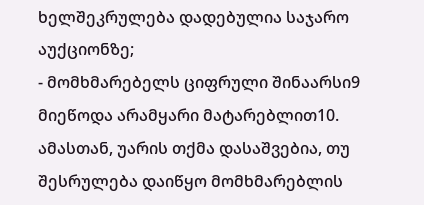ხელშეკრულება დადებულია საჯარო აუქციონზე;
- მომხმარებელს ციფრული შინაარსი9 მიეწოდა არამყარი მატარებლით10. ამასთან, უარის თქმა დასაშვებია, თუ შესრულება დაიწყო მომხმარებლის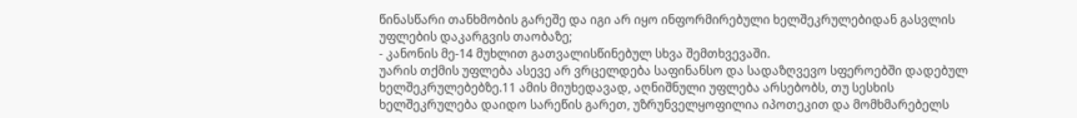წინასწარი თანხმობის გარეშე და იგი არ იყო ინფორმირებული ხელშეკრულებიდან გასვლის უფლების დაკარგვის თაობაზე;
- კანონის მე-14 მუხლით გათვალისწინებულ სხვა შემთხვევაში.
უარის თქმის უფლება ასევე არ ვრცელდება საფინანსო და სადაზღვევო სფეროებში დადებულ ხელშეკრულებებზე.11 ამის მიუხედავად, აღნიშნული უფლება არსებობს, თუ სესხის ხელშეკრულება დაიდო სარეწის გარეთ, უზრუნველყოფილია იპოთეკით და მომხმარებელს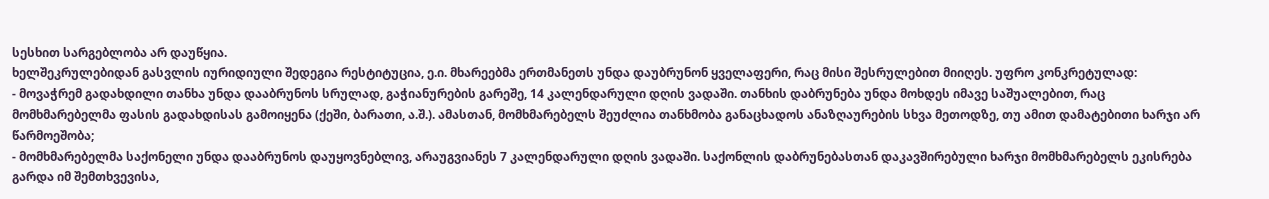სესხით სარგებლობა არ დაუწყია.
ხელშეკრულებიდან გასვლის იურიდიული შედეგია რესტიტუცია, ე.ი. მხარეებმა ერთმანეთს უნდა დაუბრუნონ ყველაფერი, რაც მისი შესრულებით მიიღეს. უფრო კონკრეტულად:
- მოვაჭრემ გადახდილი თანხა უნდა დააბრუნოს სრულად, გაჭიანურების გარეშე, 14 კალენდარული დღის ვადაში. თანხის დაბრუნება უნდა მოხდეს იმავე საშუალებით, რაც მომხმარებელმა ფასის გადახდისას გამოიყენა (ქეში, ბარათი, ა.შ.). ამასთან, მომხმარებელს შეუძლია თანხმობა განაცხადოს ანაზღაურების სხვა მეთოდზე, თუ ამით დამატებითი ხარჯი არ წარმოეშობა;
- მომხმარებელმა საქონელი უნდა დააბრუნოს დაუყოვნებლივ, არაუგვიანეს 7 კალენდარული დღის ვადაში. საქონლის დაბრუნებასთან დაკავშირებული ხარჯი მომხმარებელს ეკისრება გარდა იმ შემთხვევისა,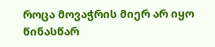როცა მოვაჭრის მიერ არ იყო წინასწარ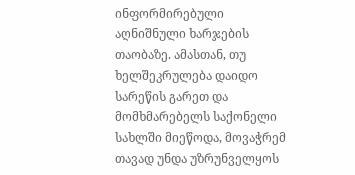ინფორმირებული აღნიშნული ხარჯების თაობაზე. ამასთან, თუ ხელშეკრულება დაიდო სარეწის გარეთ და მომხმარებელს საქონელი სახლში მიეწოდა, მოვაჭრემ თავად უნდა უზრუნველყოს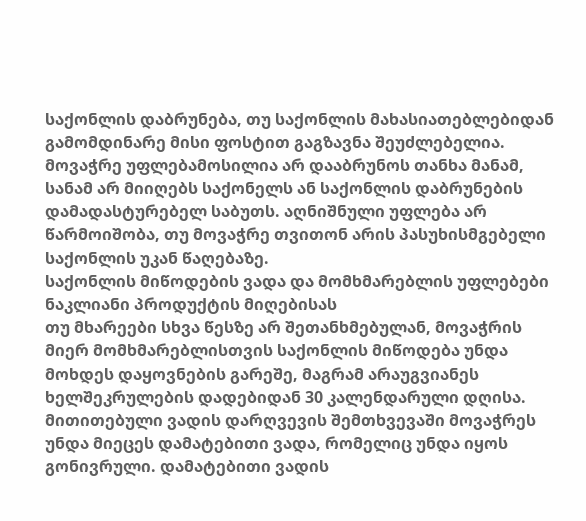საქონლის დაბრუნება, თუ საქონლის მახასიათებლებიდან გამომდინარე მისი ფოსტით გაგზავნა შეუძლებელია.
მოვაჭრე უფლებამოსილია არ დააბრუნოს თანხა მანამ, სანამ არ მიიღებს საქონელს ან საქონლის დაბრუნების დამადასტურებელ საბუთს. აღნიშნული უფლება არ წარმოიშობა, თუ მოვაჭრე თვითონ არის პასუხისმგებელი საქონლის უკან წაღებაზე.
საქონლის მიწოდების ვადა და მომხმარებლის უფლებები ნაკლიანი პროდუქტის მიღებისას
თუ მხარეები სხვა წესზე არ შეთანხმებულან, მოვაჭრის მიერ მომხმარებლისთვის საქონლის მიწოდება უნდა მოხდეს დაყოვნების გარეშე, მაგრამ არაუგვიანეს ხელშეკრულების დადებიდან 30 კალენდარული დღისა.
მითითებული ვადის დარღვევის შემთხვევაში მოვაჭრეს უნდა მიეცეს დამატებითი ვადა, რომელიც უნდა იყოს გონივრული. დამატებითი ვადის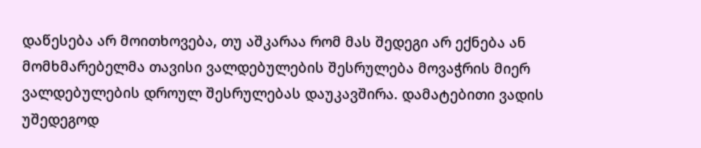დაწესება არ მოითხოვება, თუ აშკარაა რომ მას შედეგი არ ექნება ან მომხმარებელმა თავისი ვალდებულების შესრულება მოვაჭრის მიერ ვალდებულების დროულ შესრულებას დაუკავშირა. დამატებითი ვადის უშედეგოდ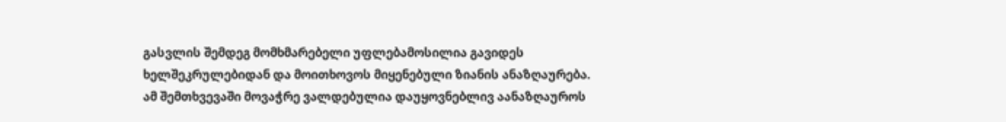გასვლის შემდეგ მომხმარებელი უფლებამოსილია გავიდეს ხელშეკრულებიდან და მოითხოვოს მიყენებული ზიანის ანაზღაურება. ამ შემთხვევაში მოვაჭრე ვალდებულია დაუყოვნებლივ აანაზღაუროს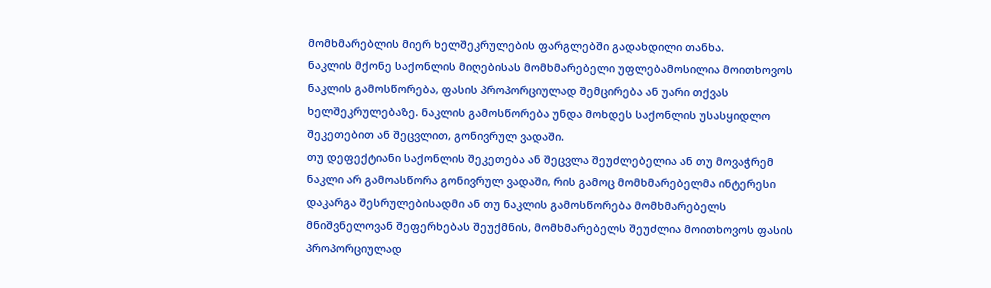მომხმარებლის მიერ ხელშეკრულების ფარგლებში გადახდილი თანხა.
ნაკლის მქონე საქონლის მიღებისას მომხმარებელი უფლებამოსილია მოითხოვოს ნაკლის გამოსწორება, ფასის პროპორციულად შემცირება ან უარი თქვას ხელშეკრულებაზე. ნაკლის გამოსწორება უნდა მოხდეს საქონლის უსასყიდლო შეკეთებით ან შეცვლით, გონივრულ ვადაში.
თუ დეფექტიანი საქონლის შეკეთება ან შეცვლა შეუძლებელია ან თუ მოვაჭრემ ნაკლი არ გამოასწორა გონივრულ ვადაში, რის გამოც მომხმარებელმა ინტერესი დაკარგა შესრულებისადმი ან თუ ნაკლის გამოსწორება მომხმარებელს მნიშვნელოვან შეფერხებას შეუქმნის, მომხმარებელს შეუძლია მოითხოვოს ფასის პროპორციულად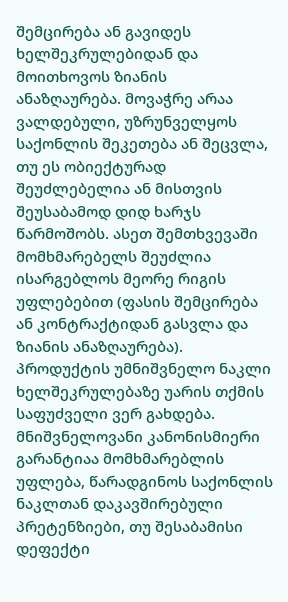შემცირება ან გავიდეს ხელშეკრულებიდან და მოითხოვოს ზიანის ანაზღაურება. მოვაჭრე არაა ვალდებული, უზრუნველყოს საქონლის შეკეთება ან შეცვლა, თუ ეს ობიექტურად შეუძლებელია ან მისთვის შეუსაბამოდ დიდ ხარჯს წარმოშობს. ასეთ შემთხვევაში მომხმარებელს შეუძლია ისარგებლოს მეორე რიგის უფლებებით (ფასის შემცირება ან კონტრაქტიდან გასვლა და ზიანის ანაზღაურება). პროდუქტის უმნიშვნელო ნაკლი ხელშეკრულებაზე უარის თქმის საფუძველი ვერ გახდება.
მნიშვნელოვანი კანონისმიერი გარანტიაა მომხმარებლის უფლება, წარადგინოს საქონლის ნაკლთან დაკავშირებული პრეტენზიები, თუ შესაბამისი დეფექტი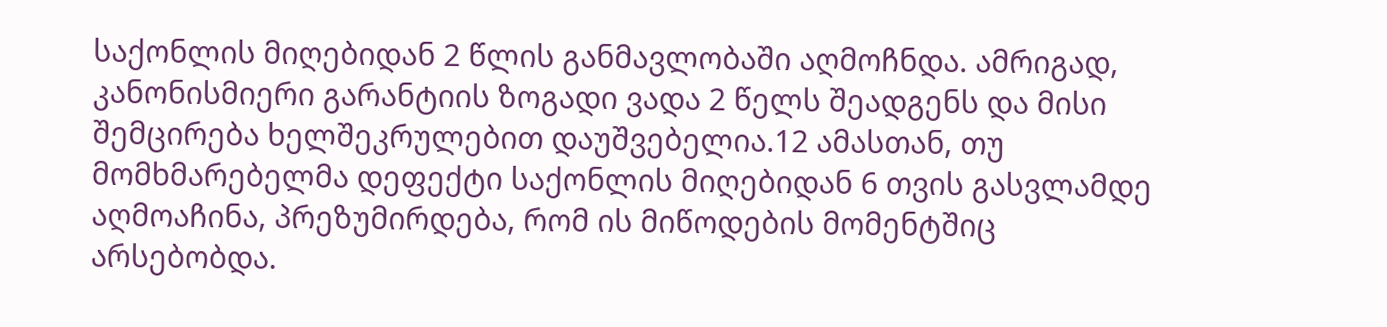საქონლის მიღებიდან 2 წლის განმავლობაში აღმოჩნდა. ამრიგად, კანონისმიერი გარანტიის ზოგადი ვადა 2 წელს შეადგენს და მისი შემცირება ხელშეკრულებით დაუშვებელია.12 ამასთან, თუ მომხმარებელმა დეფექტი საქონლის მიღებიდან 6 თვის გასვლამდე აღმოაჩინა, პრეზუმირდება, რომ ის მიწოდების მომენტშიც არსებობდა.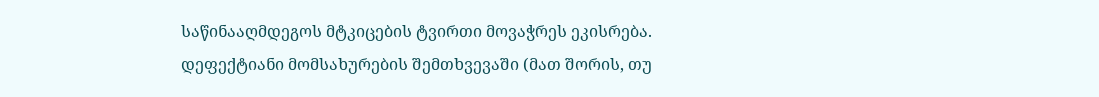საწინააღმდეგოს მტკიცების ტვირთი მოვაჭრეს ეკისრება.
დეფექტიანი მომსახურების შემთხვევაში (მათ შორის, თუ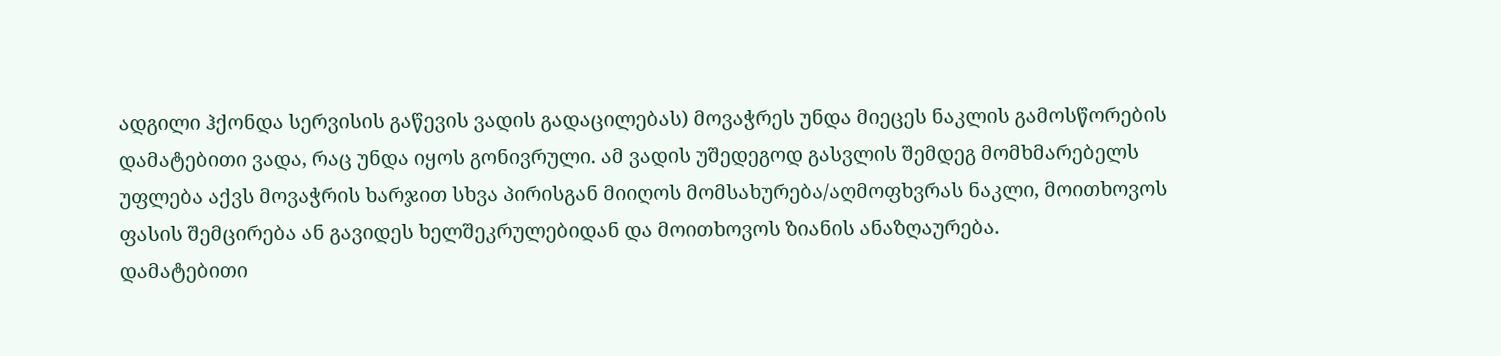ადგილი ჰქონდა სერვისის გაწევის ვადის გადაცილებას) მოვაჭრეს უნდა მიეცეს ნაკლის გამოსწორების დამატებითი ვადა, რაც უნდა იყოს გონივრული. ამ ვადის უშედეგოდ გასვლის შემდეგ მომხმარებელს უფლება აქვს მოვაჭრის ხარჯით სხვა პირისგან მიიღოს მომსახურება/აღმოფხვრას ნაკლი, მოითხოვოს ფასის შემცირება ან გავიდეს ხელშეკრულებიდან და მოითხოვოს ზიანის ანაზღაურება.
დამატებითი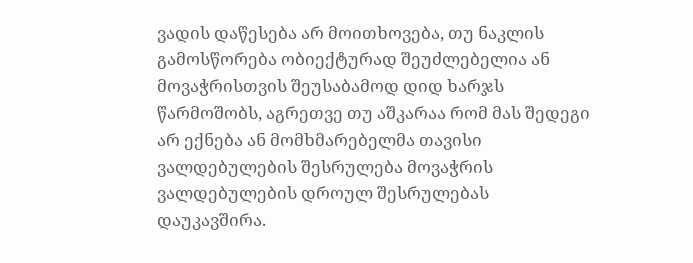ვადის დაწესება არ მოითხოვება, თუ ნაკლის გამოსწორება ობიექტურად შეუძლებელია ან მოვაჭრისთვის შეუსაბამოდ დიდ ხარჯს წარმოშობს, აგრეთვე თუ აშკარაა რომ მას შედეგი არ ექნება ან მომხმარებელმა თავისი ვალდებულების შესრულება მოვაჭრის ვალდებულების დროულ შესრულებას დაუკავშირა.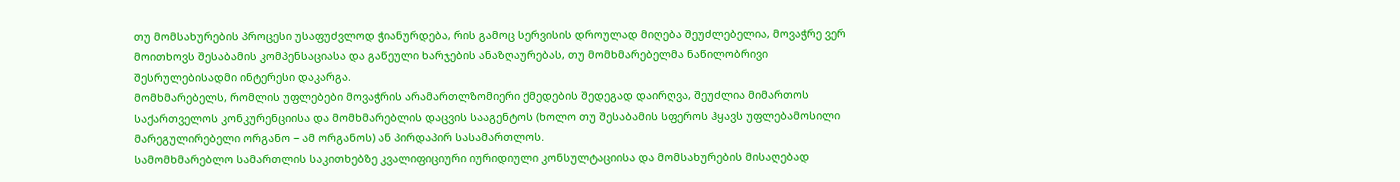თუ მომსახურების პროცესი უსაფუძვლოდ ჭიანურდება, რის გამოც სერვისის დროულად მიღება შეუძლებელია, მოვაჭრე ვერ მოითხოვს შესაბამის კომპენსაციასა და გაწეული ხარჯების ანაზღაურებას, თუ მომხმარებელმა ნაწილობრივი შესრულებისადმი ინტერესი დაკარგა.
მომხმარებელს, რომლის უფლებები მოვაჭრის არამართლზომიერი ქმედების შედეგად დაირღვა, შეუძლია მიმართოს საქართველოს კონკურენციისა და მომხმარებლის დაცვის სააგენტოს (ხოლო თუ შესაბამის სფეროს ჰყავს უფლებამოსილი მარეგულირებელი ორგანო − ამ ორგანოს) ან პირდაპირ სასამართლოს.
სამომხმარებლო სამართლის საკითხებზე კვალიფიციური იურიდიული კონსულტაციისა და მომსახურების მისაღებად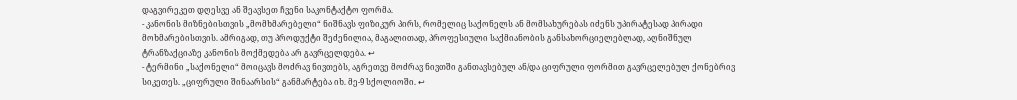დაგვირეკეთ დღესვე ან შეავსეთ ჩვენი საკონტაქტო ფორმა.
- კანონის მიზნებისთვის „მომხმარებელი“ ნიშნავს ფიზიკურ პირს, რომელიც საქონელს ან მომსახურებას იძენს უპირატესად პირადი მოხმარებისთვის. ამრიგად, თუ პროდუქტი შეძენილია, მაგალითად, პროფესიული საქმიანობის განსახორციელებლად, აღნიშნულ ტრანზაქციაზე კანონის მოქმედება არ გავრცელდება. ↩
- ტერმინი „საქონელი“ მოიცავს მოძრავ ნივთებს, აგრეთვე მოძრავ ნივთში განთავსებულ ან/და ციფრული ფორმით გავრცელებულ ქონებრივ სიკეთეს. „ციფრული შინაარსის“ განმარტება იხ. მე-9 სქოლიოში. ↩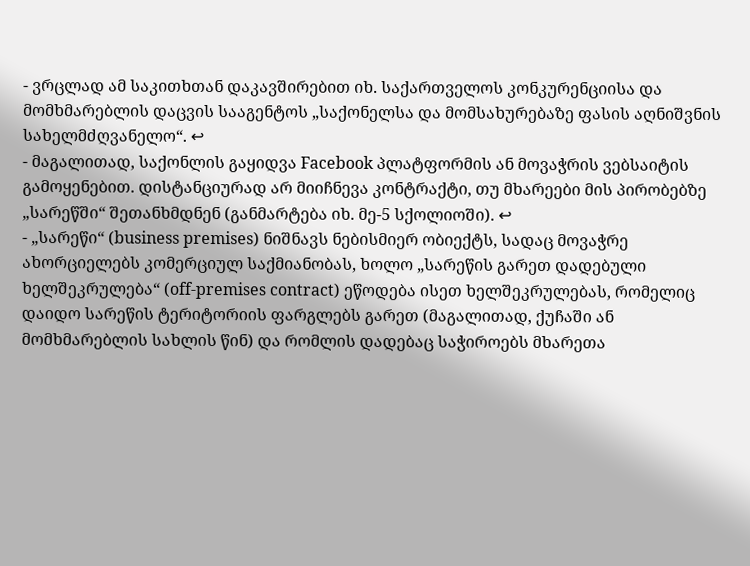- ვრცლად ამ საკითხთან დაკავშირებით იხ. საქართველოს კონკურენციისა და მომხმარებლის დაცვის სააგენტოს „საქონელსა და მომსახურებაზე ფასის აღნიშვნის სახელმძღვანელო“. ↩
- მაგალითად, საქონლის გაყიდვა Facebook პლატფორმის ან მოვაჭრის ვებსაიტის გამოყენებით. დისტანციურად არ მიიჩნევა კონტრაქტი, თუ მხარეები მის პირობებზე „სარეწში“ შეთანხმდნენ (განმარტება იხ. მე-5 სქოლიოში). ↩
- „სარეწი“ (business premises) ნიშნავს ნებისმიერ ობიექტს, სადაც მოვაჭრე ახორციელებს კომერციულ საქმიანობას, ხოლო „სარეწის გარეთ დადებული ხელშეკრულება“ (off-premises contract) ეწოდება ისეთ ხელშეკრულებას, რომელიც დაიდო სარეწის ტერიტორიის ფარგლებს გარეთ (მაგალითად, ქუჩაში ან მომხმარებლის სახლის წინ) და რომლის დადებაც საჭიროებს მხარეთა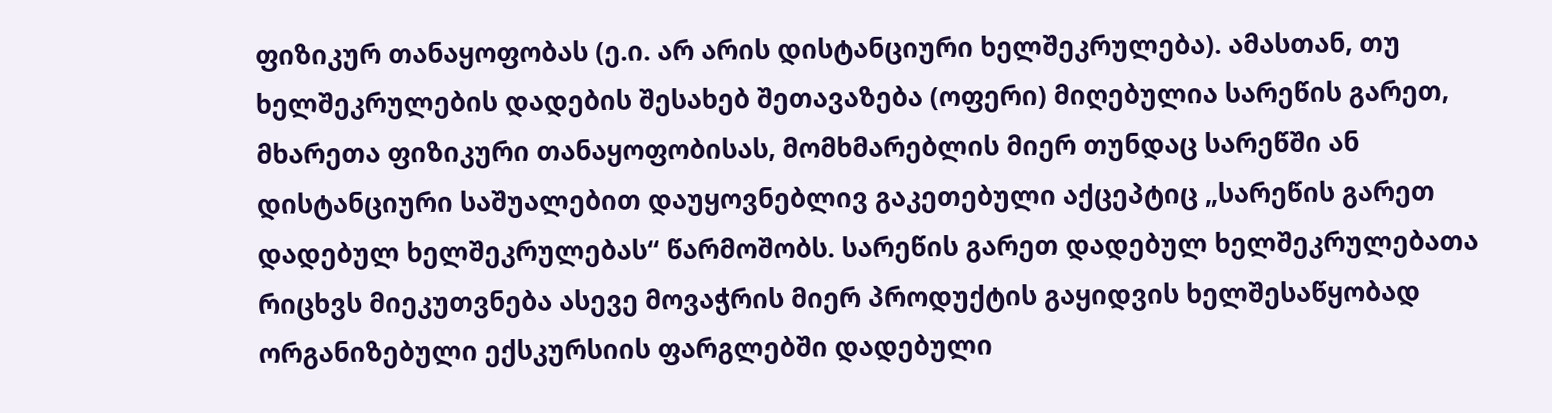ფიზიკურ თანაყოფობას (ე.ი. არ არის დისტანციური ხელშეკრულება). ამასთან, თუ ხელშეკრულების დადების შესახებ შეთავაზება (ოფერი) მიღებულია სარეწის გარეთ, მხარეთა ფიზიკური თანაყოფობისას, მომხმარებლის მიერ თუნდაც სარეწში ან დისტანციური საშუალებით დაუყოვნებლივ გაკეთებული აქცეპტიც „სარეწის გარეთ დადებულ ხელშეკრულებას“ წარმოშობს. სარეწის გარეთ დადებულ ხელშეკრულებათა რიცხვს მიეკუთვნება ასევე მოვაჭრის მიერ პროდუქტის გაყიდვის ხელშესაწყობად ორგანიზებული ექსკურსიის ფარგლებში დადებული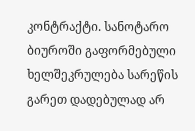კონტრაქტი. სანოტარო ბიუროში გაფორმებული ხელშეკრულება სარეწის გარეთ დადებულად არ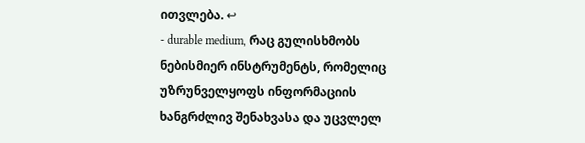ითვლება. ↩
- durable medium, რაც გულისხმობს ნებისმიერ ინსტრუმენტს, რომელიც უზრუნველყოფს ინფორმაციის ხანგრძლივ შენახვასა და უცვლელ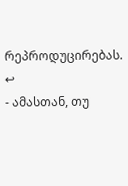რეპროდუცირებას. ↩
- ამასთან, თუ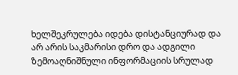ხელშეკრულება იდება დისტანციურად და არ არის საკმარისი დრო და ადგილი ზემოაღნიშნული ინფორმაციის სრულად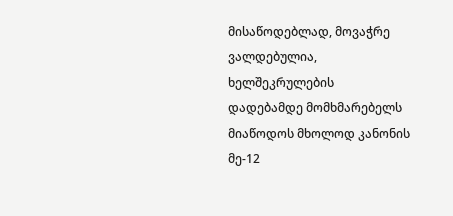მისაწოდებლად, მოვაჭრე ვალდებულია, ხელშეკრულების დადებამდე მომხმარებელს მიაწოდოს მხოლოდ კანონის მე-12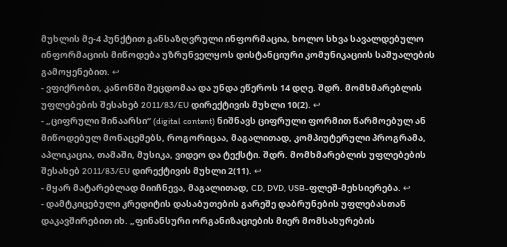მუხლის მე-4 პუნქტით განსაზღვრული ინფორმაცია, ხოლო სხვა სავალდებულო ინფორმაციის მიწოდება უზრუნველყოს დისტანციური კომუნიკაციის საშუალების გამოყენებით. ↩
- ვფიქრობთ, კანონში შეცდომაა და უნდა ეწეროს 14 დღე. შდრ. მომხმარებლის უფლებების შესახებ 2011/83/EU დირექტივის მუხლი 10(2). ↩
- „ციფრული შინაარსი“ (digital content) ნიშნავს ციფრული ფორმით წარმოებულ ან მიწოდებულ მონაცემებს, როგორიცაა, მაგალითად, კომპიუტერული პროგრამა, აპლიკაცია, თამაში, მუსიკა, ვიდეო და ტექსტი. შდრ. მომხმარებლის უფლებების შესახებ 2011/83/EU დირექტივის მუხლი 2(11). ↩
- მყარ მატარებლად მიიჩნევა, მაგალითად, CD, DVD, USB-ფლეშ-მეხსიერება. ↩
- დამტკიცებული კრედიტის დასაბუთების გარეშე დაბრუნების უფლებასთან დაკავშირებით იხ. „ფინანსური ორგანიზაციების მიერ მომსახურების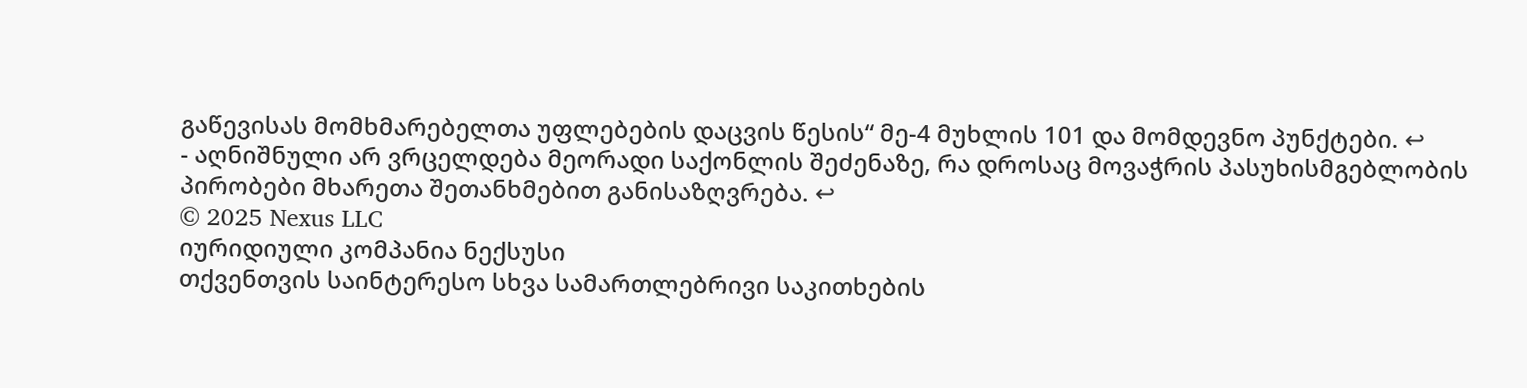გაწევისას მომხმარებელთა უფლებების დაცვის წესის“ მე-4 მუხლის 101 და მომდევნო პუნქტები. ↩
- აღნიშნული არ ვრცელდება მეორადი საქონლის შეძენაზე, რა დროსაც მოვაჭრის პასუხისმგებლობის პირობები მხარეთა შეთანხმებით განისაზღვრება. ↩
© 2025 Nexus LLC
იურიდიული კომპანია ნექსუსი
თქვენთვის საინტერესო სხვა სამართლებრივი საკითხების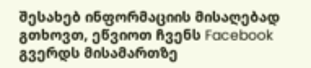შესახებ ინფორმაციის მისაღებად გთხოვთ, ეწვიოთ ჩვენს Facebook გვერდს მისამართზე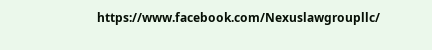https://www.facebook.com/Nexuslawgroupllc/